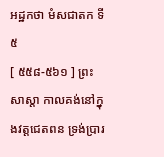អដ្ឋកថា មំសជាតក ទី ៥
[ ៥៥៨-៥៦១ ] ព្រះសាស្តា កាលគង់នៅក្នុងវត្តជេតពន ទ្រង់ប្រារ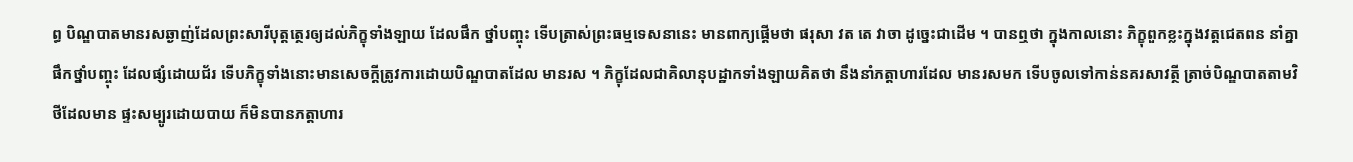ព្ធ បិណ្ឌបាតមានរសឆ្ងាញ់ដែលព្រះសារីបុត្តត្ថេរឲ្យដល់ភិក្ខុទាំងឡាយ ដែលផឹក ថ្នាំបញ្ចុះ ទើបត្រាស់ព្រះធម្មទេសនានេះ មានពាក្យផ្តើមថា ផរុសា វត តេ វាចា ដូច្នេះជាដើម ។ បានឮថា ក្នុងកាលនោះ ភិក្ខុពួកខ្លះក្នុងវត្តជេតពន នាំគ្នាផឹកថ្នាំបញ្ចុះ ដែលផ្សំដោយជ័រ ទើបភិក្ខុទាំងនោះមានសេចក្តីត្រូវការដោយបិណ្ឌបាតដែល មានរស ។ ភិក្ខុដែលជាគិលានុបដ្ឋាកទាំងឡាយគិតថា នឹងនាំភត្តាហារដែល មានរសមក ទើបចូលទៅកាន់នគរសាវត្ថី ត្រាច់បិណ្ឌបាតតាមវិថីដែលមាន ផ្ទះសម្បូរដោយបាយ ក៏មិនបានភត្តាហារ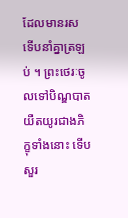ដែលមានរស ទើបនាំគ្នាត្រឡប់ ។ ព្រះថេរៈចូលទៅបិណ្ឌបាតយឺតយូរជាងភិក្ខុទាំងនោះ ទើបសួរ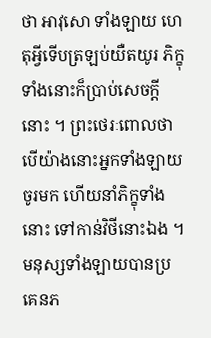ថា អាវុសោ ទាំងឡាយ ហេតុអ្វីទើបត្រឡប់យឺតយូរ ភិក្ខុទាំងនោះក៏ប្រាប់សេចក្តីនោះ ។ ព្រះថេរៈពោលថា បើយ៉ាងនោះអ្នកទាំងឡាយចូរមក ហើយនាំភិក្ខុទាំងនោះ ទៅកាន់វិថីនោះឯង ។ មនុស្សទាំងឡាយបានប្រគេនភ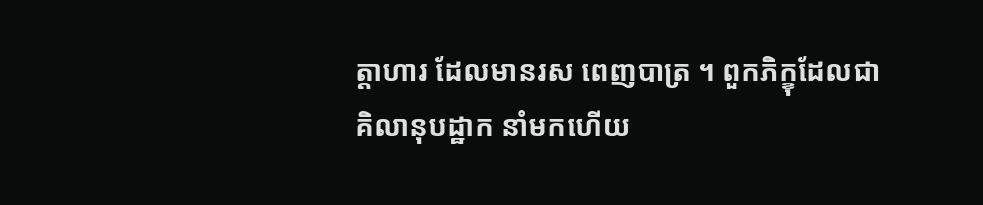ត្តាហារ ដែលមានរស ពេញបាត្រ ។ ពួកភិក្ខុដែលជាគិលានុបដ្ឋាក នាំមកហើយ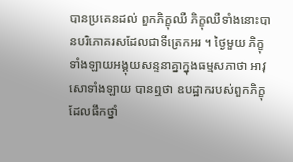បានប្រគេនដល់ ពួកភិក្ខុឈឺ ភិក្ខុឈឺទាំងនោះបានបរិភោគរសដែលជាទីត្រេកអរ ។ ថ្ងៃមួយ ភិក្ខុទាំងឡាយអង្គុយសន្ទនាគ្នាក្នុងធម្មសភាថា អាវុសោទាំងឡាយ បានឮថា ឧបដ្ឋាករបស់ពួកភិក្ខុដែលផឹកថ្នាំ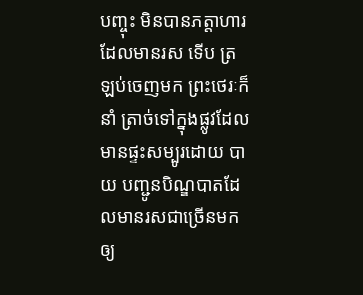បញ្ចុះ មិនបានភត្តាហារដែលមានរស ទើប ត្រឡប់ចេញមក ព្រះថេរៈក៏នាំ ត្រាច់ទៅក្នុងផ្លូវដែលមានផ្ទះសម្បូរដោយ បាយ បញ្ជូនបិណ្ឌបាតដែលមានរសជាច្រើនមកឲ្យ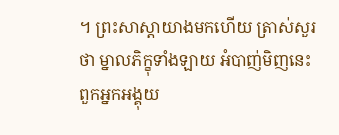។ ព្រះសាស្តាយាងមកហើយ ត្រាស់សួរថា ម្នាលភិក្ខុទាំងឡាយ អំបាញ់មិញនេះពួកអ្នកអង្គុយ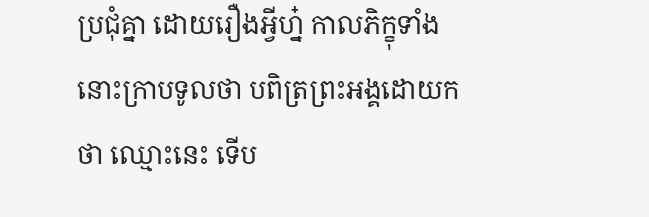ប្រជុំគ្នា ដោយរឿងអ្វីហ្ន៎ កាលភិក្ខុទាំងនោះក្រាបទូលថា បពិត្រព្រះអង្គដោយកថា ឈ្មោះនេះ ទើប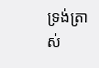ទ្រង់ត្រាស់